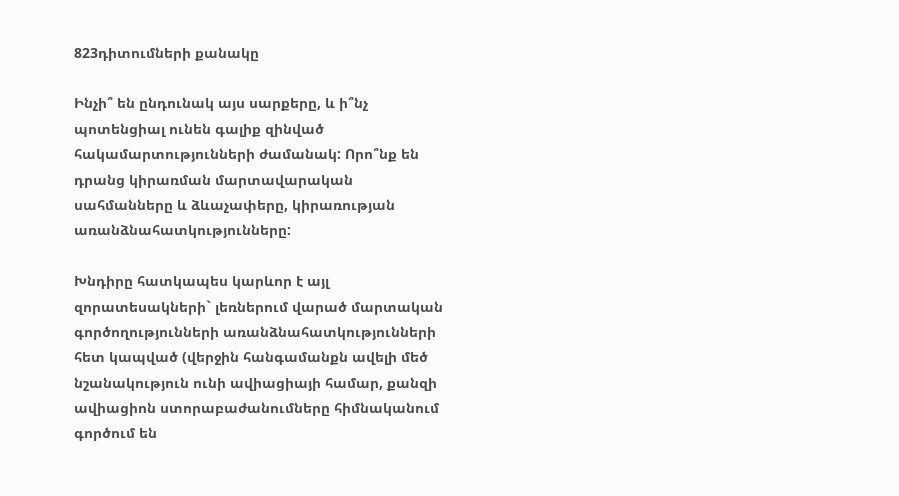823դիտումների քանակը

Ինչի՞ են ընդունակ այս սարքերը, և ի՞նչ պոտենցիալ ունեն գալիք զինված հակամարտությունների ժամանակ: Որո՞նք են դրանց կիրառման մարտավարական սահմանները և ձևաչափերը, կիրառության առանձնահատկությունները:

Խնդիրը հատկապես կարևոր է այլ զորատեսակների` լեռներում վարած մարտական գործողությունների առանձնահատկությունների հետ կապված (վերջին հանգամանքն ավելի մեծ նշանակություն ունի ավիացիայի համար, քանզի ավիացիոն ստորաբաժանումները հիմնականում գործում են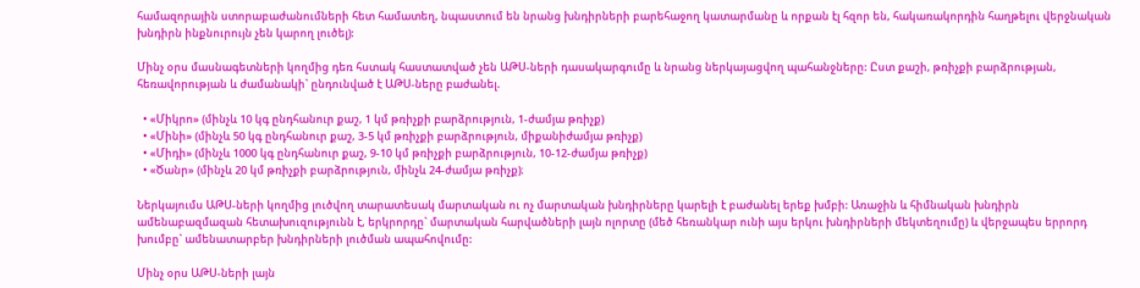համազորային ստորաբաժանումների հետ համատեղ, նպաստում են նրանց խնդիրների բարեհաջող կատարմանը և որքան էլ հզոր են, հակառակորդին հաղթելու վերջնական խնդիրն ինքնուրույն չեն կարող լուծել):

Մինչ օրս մասնագետների կողմից դեռ հստակ հաստատված չեն ԱԹՍ-ների դասակարգումը և նրանց ներկայացվող պահանջները: Ըստ քաշի, թռիչքի բարձրության, հեռավորության և ժամանակի` ընդունված է ԱԹՍ-ները բաժանել.

  • «Միկրո» (մինչև 10 կգ ընդհանուր քաշ, 1 կմ թռիչքի բարձրություն, 1-ժամյա թռիչք)
  • «Մինի» (մինչև 50 կգ ընդհանուր քաշ, 3-5 կմ թռիչքի բարձրություն, միքանիժամյա թռիչք)
  • «Միդի» (մինչև 1000 կգ ընդհանուր քաշ, 9-10 կմ թռիչքի բարձրություն, 10-12-ժամյա թռիչք)
  • «Ծանր» (մինչև 20 կմ թռիչքի բարձրություն, մինչև 24-ժամյա թռիչք)։

Ներկայումս ԱԹՍ-ների կողմից լուծվող տարատեսակ մարտական ու ոչ մարտական խնդիրները կարելի է բաժանել երեք խմբի: Առաջին և հիմնական խնդիրն ամենաբազմազան հետախուզությունն է, երկրորդը` մարտական հարվածների լայն ոլորտը (մեծ հեռանկար ունի այս երկու խնդիրների մեկտեղումը) և վերջապես երրորդ խումբը` ամենատարբեր խնդիրների լուծման ապահովումը:

Մինչ օրս ԱԹՍ-ների լայն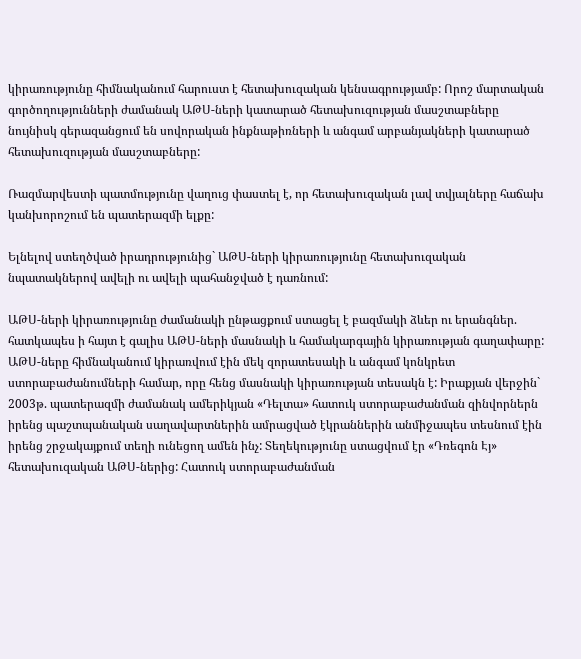կիրառությունը հիմնականում հարուստ է հետախուզական կենսագրությամբ: Որոշ մարտական գործողությունների ժամանակ ԱԹՍ-ների կատարած հետախուզության մասշտաբները նույնիսկ գերազանցում են սովորական ինքնաթիռների և անգամ արբանյակների կատարած հետախուզության մասշտաբները:

Ռազմարվեստի պատմությունը վաղուց փաստել է, որ հետախուզական լավ տվյալները հաճախ կանխորոշում են պատերազմի ելքը:

Ելնելով ստեղծված իրադրությունից` ԱԹՍ-ների կիրառությունը հետախուզական նպատակներով ավելի ու ավելի պահանջված է դառնում:

ԱԹՍ-ների կիրառությունը ժամանակի ընթացքում ստացել է բազմակի ձևեր ու երանգներ. հատկապես ի հայտ է գալիս ԱԹՍ-ների մասնակի և համակարգային կիրառության գաղափարը: ԱԹՍ-ները հիմնականում կիրառվում էին մեկ զորատեսակի և անգամ կոնկրետ ստորաբաժանումների համար, որը հենց մասնակի կիրառության տեսակն է: Իրաքյան վերջին` 2003թ. պատերազմի ժամանակ ամերիկյան «Դելտա» հատուկ ստորաբաժանման զինվորներն իրենց պաշտպանական սաղավարտներին ամրացված էկրաններին անմիջապես տեսնում էին իրենց շրջակայքում տեղի ունեցող ամեն ինչ: Տեղեկությունը ստացվում էր «Դռեգոն Էյ» հետախուզական ԱԹՍ-ներից: Հատուկ ստորաբաժանման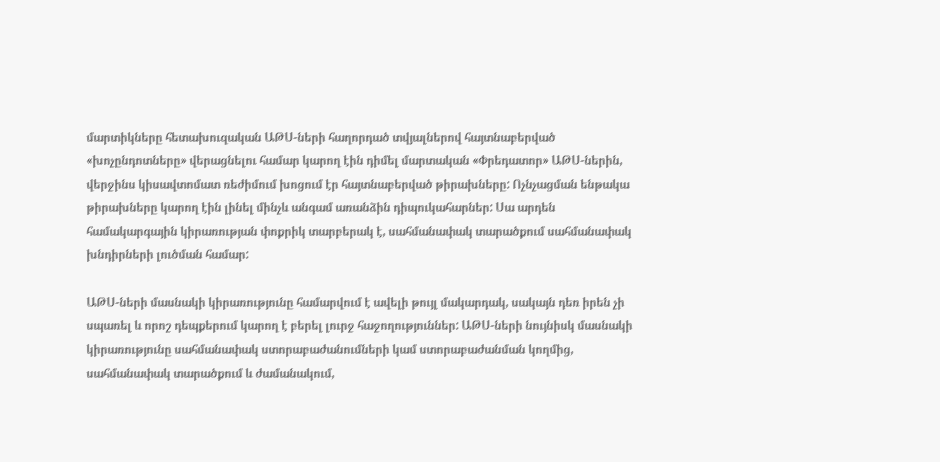մարտիկները հետախուզական ԱԹՍ-ների հաղորդած տվյալներով հայտնաբերված «խոչընդոտները» վերացնելու համար կարող էին դիմել մարտական «Փրեդատոր» ԱԹՍ-ներին, վերջինս կիսավտոմատ ռեժիմում խոցում էր հայտնաբերված թիրախները: Ոչնչացման ենթակա թիրախները կարող էին լինել մինչև անգամ առանձին դիպուկահարներ: Սա արդեն համակարգային կիրառության փոքրիկ տարբերակ է, սահմանափակ տարածքում սահմանափակ խնդիրների լուծման համար:

ԱԹՍ-ների մասնակի կիրառությունը համարվում է ավելի թույլ մակարդակ, սակայն դեռ իրեն չի սպառել և որոշ դեպքերում կարող է բերել լուրջ հաջողություններ: ԱԹՍ-ների նույնիսկ մասնակի կիրառությունը սահմանափակ ստորաբաժանումների կամ ստորաբաժանման կողմից, սահմանափակ տարածքում և ժամանակում,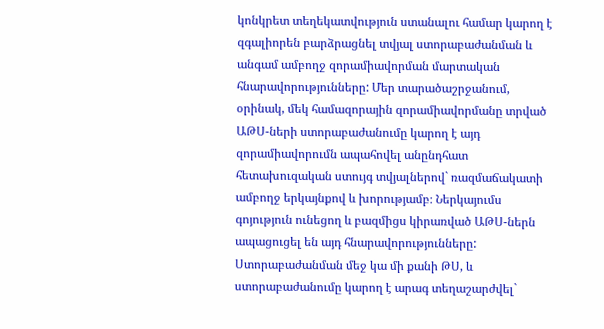կոնկրետ տեղեկատվություն ստանալու համար կարող է զգալիորեն բարձրացնել տվյալ ստորաբաժանման և անգամ ամբողջ զորամիավորման մարտական հնարավորությունները: Մեր տարածաշրջանում, օրինակ, մեկ համազորային զորամիավորմանը տրված ԱԹՍ-ների ստորաբաժանումը կարող է այդ զորամիավորումն ապահովել անընդհատ հետախուզական ստույգ տվյալներով` ռազմաճակատի ամբողջ երկայնքով և խորությամբ։ Ներկայումս գոյություն ունեցող և բազմիցս կիրառված ԱԹՍ-ներն ապացուցել են այդ հնարավորությունները: Ստորաբաժանման մեջ կա մի քանի ԹՍ, և ստորաբաժանումը կարող է արագ տեղաշարժվել`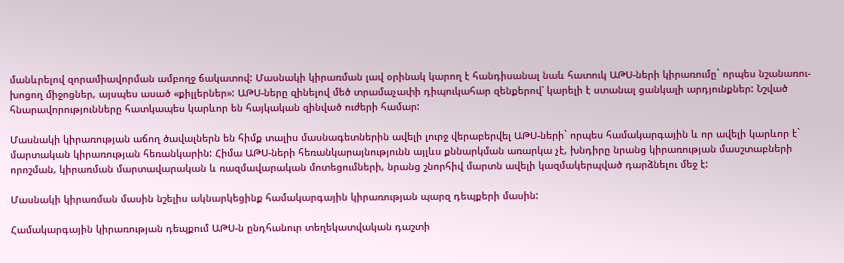մանևրելով զորամիավորման ամբողջ ճակատով: Մասնակի կիրառման լավ օրինակ կարող է հանդիսանալ նաև հատուկ ԱԹՍ-ների կիրառումը` որպես նշանառու-խոցող միջոցներ, այսպես ասած «քիլլերներ»: ԱԹՍ-ները զինելով մեծ տրամաչափի դիպուկահար զենքերով՝ կարելի է ստանալ ցանկալի արդյունքներ: Նշված հնարավորությունները հատկապես կարևոր են հայկական զինված ուժերի համար:

Մասնակի կիրառության աճող ծավալներն են հիմք տալիս մասնագետներին ավելի լուրջ վերաբերվել ԱԹՍ-ների` որպես համակարգային և որ ավելի կարևոր է` մարտական կիրառության հեռանկարին: Հիմա ԱԹՍ-ների հեռանկարայնությունն այլևս քննարկման առարկա չէ, խնդիրը նրանց կիրառության մասշտաբների որոշման, կիրառման մարտավարական և ռազմավարական մոտեցումների, նրանց շնորհիվ մարտն ավելի կազմակերպված դարձնելու մեջ է:

Մասնակի կիրառման մասին նշելիս ակնարկեցինք համակարգային կիրառության պարզ դեպքերի մասին:

Համակարգային կիրառության դեպքում ԱԹՍ-ն ընդհանուր տեղեկատվական դաշտի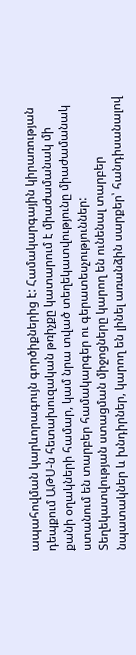ապահովման կարևորագույն գործիքներից է: Համակարգային կիրառության դեպքում ԱԹՍ-ն հետախուզական թռիչքը կատարում է միաժամանակ մի քանի օղակների համար, կամ նրա տված տեղեկատվությունը միաժամանակ ստանում են տարբեր համակարգեր ու գերատեսչություններ: Տեղեկատվության ստացման միջոցները կարող են ունենալ տարբեր նպատակներ և խնդիրներ, կարող են լինել առանձին սարքեր՝ հանդիսանալով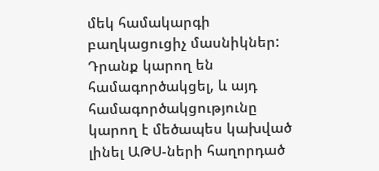մեկ համակարգի բաղկացուցիչ մասնիկներ: Դրանք կարող են համագործակցել, և այդ համագործակցությունը կարող է մեծապես կախված լինել ԱԹՍ-ների հաղորդած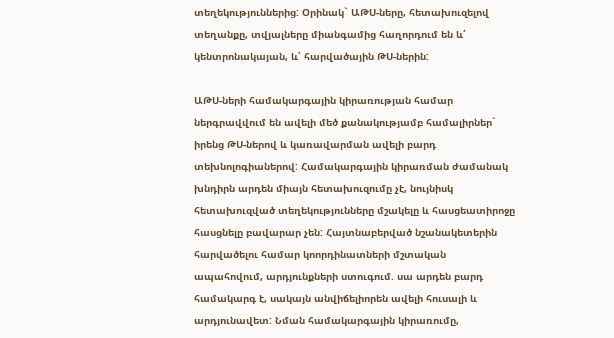տեղեկություններից: Օրինակ` ԱԹՍ-ները, հետախուզելով տեղանքը, տվյալները միանգամից հաղորդում են և՛ կենտրոնակայան, և՛ հարվածային ԹՍ-ներին:

ԱԹՍ-ների համակարգային կիրառության համար ներգրավվում են ավելի մեծ քանակությամբ համալիրներ` իրենց ԹՍ-ներով և կառավարման ավելի բարդ տեխնոլոգիաներով: Համակարգային կիրառման ժամանակ խնդիրն արդեն միայն հետախուզումը չէ, նույնիսկ հետախուզված տեղեկությունները մշակելը և հասցեատիրոջը հասցնելը բավարար չեն: Հայտնաբերված նշանակետերին հարվածելու համար կոորդինատների մշտական ապահովում, արդյունքների ստուգում. սա արդեն բարդ համակարգ է, սակայն անվիճելիորեն ավելի հուսալի և արդյունավետ: Նման համակարգային կիրառումը,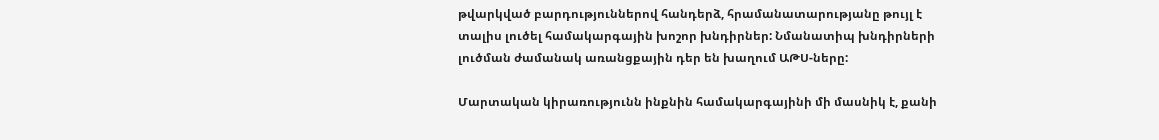թվարկված բարդություններով հանդերձ, հրամանատարությանը թույլ է տալիս լուծել համակարգային խոշոր խնդիրներ: Նմանատիպ խնդիրների լուծման ժամանակ առանցքային դեր են խաղում ԱԹՍ-ները:

Մարտական կիրառությունն ինքնին համակարգայինի մի մասնիկ է, քանի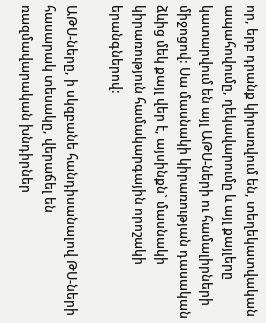որ, երբ դրանք կիրառվում են, տեղեկատվական ապահովումը, ղեկավարումը և այլ քայլերը կատարվում են այլ ԱԹՍ-ների ու համալիրների միջոցով: Սա մասնակի կիրառության դասական ձևից մեկ քայլ վեր է, այսինքն` մասնակի կիրառություն համակարգային որոշակի երանգներով:

ԱԹՍ-ները, ի սկզբանե հանդիսանալով ԹՍ-ների հասարակ տեսակը, վերաճել են ռազմավարական խնդիրներ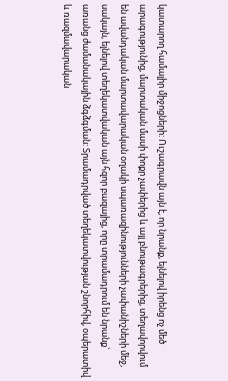կատարող համալիր միջոցների: Ուշագրավն այն է, որ նրանք, ելնելով իրենց ոչ մեծ արագությունից, մարտական մասի փոքր չափերից և այլ բնութագրերից, տեղավորվում են ավանդական մարտավարական օղակի սպառազինությունների չափանիշների մեջ, սակայն, ելնելով տեղեկատվական այն հզոր բազայից, որը տրամադրում են նրանք` առանց ժամանակային ձգձգման: Տրամադրված տեղեկատվության շնորհիվ, օպերատիվ և ռազմավարական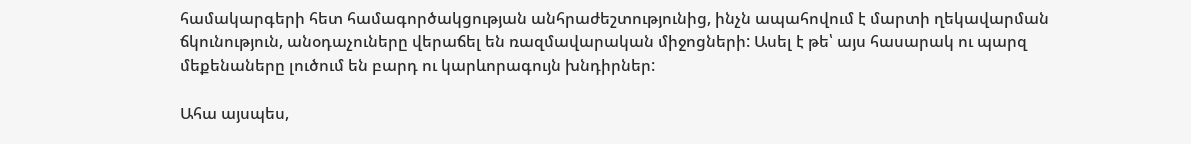համակարգերի հետ համագործակցության անհրաժեշտությունից, ինչն ապահովում է մարտի ղեկավարման ճկունություն, անօդաչուները վերաճել են ռազմավարական միջոցների: Ասել է թե՝ այս հասարակ ու պարզ մեքենաները լուծում են բարդ ու կարևորագույն խնդիրներ:

Ահա այսպես,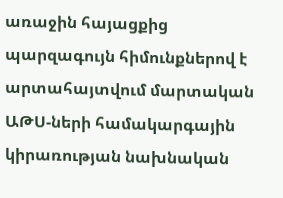առաջին հայացքից պարզագույն հիմունքներով է արտահայտվում մարտական ԱԹՍ-ների համակարգային կիրառության նախնական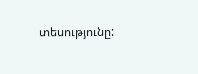տեսությունը: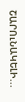ՇԱՐՈւՆԱԿԵԼԻ...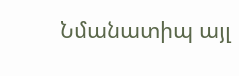Նմանատիպ այլ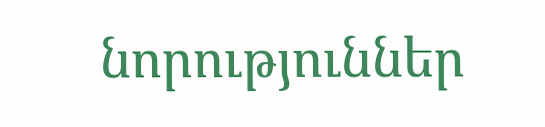նորություններ